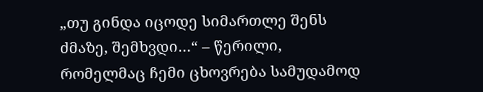„თუ გინდა იცოდე სიმართლე შენს ძმაზე, შემხვდი…“ – წერილი, რომელმაც ჩემი ცხოვრება სამუდამოდ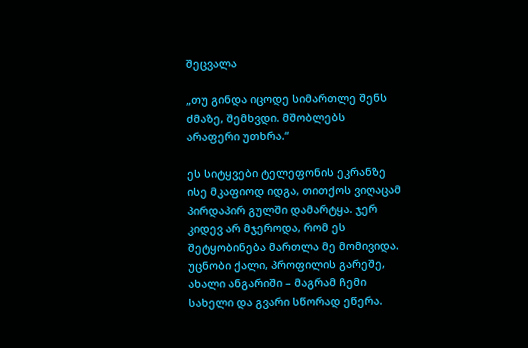შეცვალა

„თუ გინდა იცოდე სიმართლე შენს ძმაზე, შემხვდი. მშობლებს არაფერი უთხრა.“

ეს სიტყვები ტელეფონის ეკრანზე ისე მკაფიოდ იდგა, თითქოს ვიღაცამ პირდაპირ გულში დამარტყა. ჯერ კიდევ არ მჯეროდა, რომ ეს შეტყობინება მართლა მე მომივიდა. უცნობი ქალი, პროფილის გარეშე, ახალი ანგარიში – მაგრამ ჩემი სახელი და გვარი სწორად ეწერა.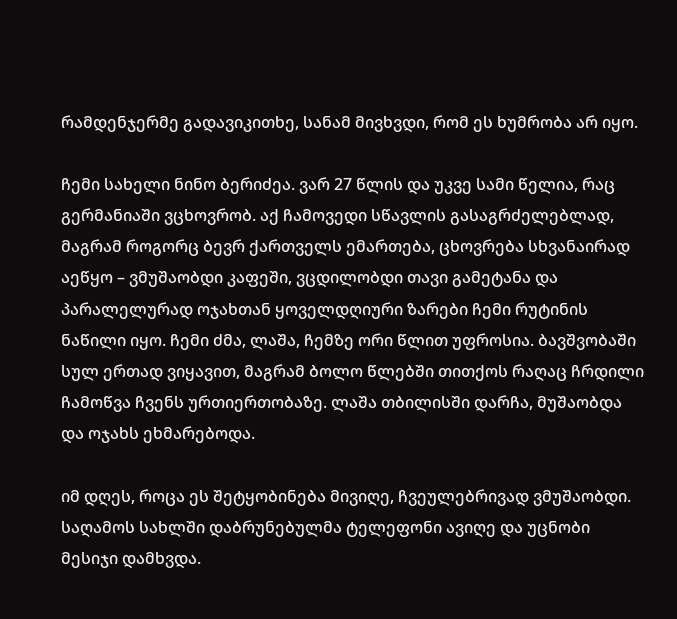რამდენჯერმე გადავიკითხე, სანამ მივხვდი, რომ ეს ხუმრობა არ იყო.

ჩემი სახელი ნინო ბერიძეა. ვარ 27 წლის და უკვე სამი წელია, რაც გერმანიაში ვცხოვრობ. აქ ჩამოვედი სწავლის გასაგრძელებლად, მაგრამ როგორც ბევრ ქართველს ემართება, ცხოვრება სხვანაირად აეწყო – ვმუშაობდი კაფეში, ვცდილობდი თავი გამეტანა და პარალელურად ოჯახთან ყოველდღიური ზარები ჩემი რუტინის ნაწილი იყო. ჩემი ძმა, ლაშა, ჩემზე ორი წლით უფროსია. ბავშვობაში სულ ერთად ვიყავით, მაგრამ ბოლო წლებში თითქოს რაღაც ჩრდილი ჩამოწვა ჩვენს ურთიერთობაზე. ლაშა თბილისში დარჩა, მუშაობდა და ოჯახს ეხმარებოდა.

იმ დღეს, როცა ეს შეტყობინება მივიღე, ჩვეულებრივად ვმუშაობდი. საღამოს სახლში დაბრუნებულმა ტელეფონი ავიღე და უცნობი მესიჯი დამხვდა.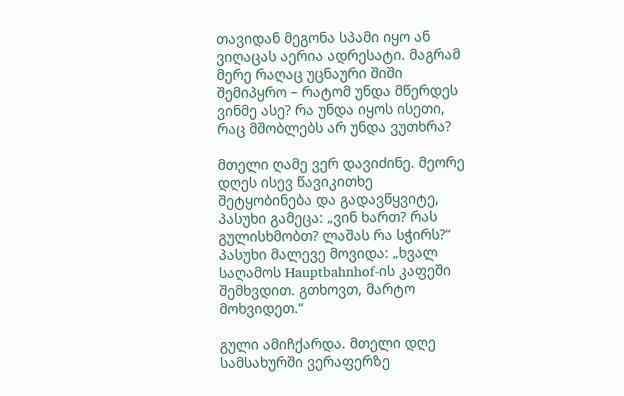თავიდან მეგონა სპამი იყო ან ვიღაცას აერია ადრესატი. მაგრამ მერე რაღაც უცნაური შიში შემიპყრო – რატომ უნდა მწერდეს ვინმე ასე? რა უნდა იყოს ისეთი, რაც მშობლებს არ უნდა ვუთხრა?

მთელი ღამე ვერ დავიძინე. მეორე დღეს ისევ წავიკითხე შეტყობინება და გადავწყვიტე, პასუხი გამეცა: „ვინ ხართ? რას გულისხმობთ? ლაშას რა სჭირს?“ პასუხი მალევე მოვიდა: „ხვალ საღამოს Hauptbahnhof-ის კაფეში შემხვდით. გთხოვთ, მარტო მოხვიდეთ.“

გული ამიჩქარდა. მთელი დღე სამსახურში ვერაფერზე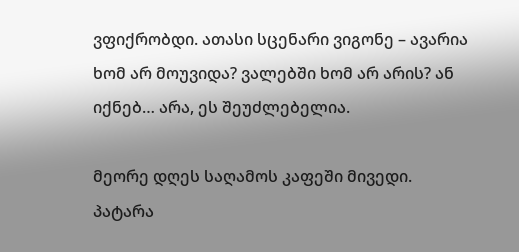ვფიქრობდი. ათასი სცენარი ვიგონე – ავარია ხომ არ მოუვიდა? ვალებში ხომ არ არის? ან იქნებ… არა, ეს შეუძლებელია.

მეორე დღეს საღამოს კაფეში მივედი. პატარა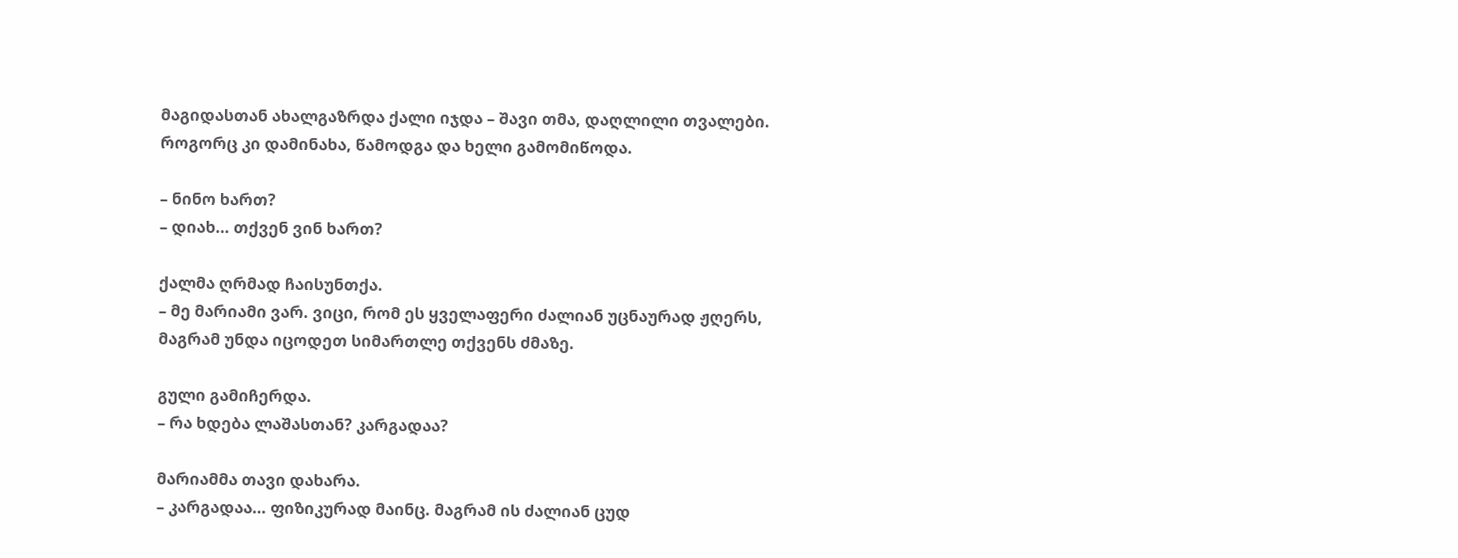მაგიდასთან ახალგაზრდა ქალი იჯდა – შავი თმა, დაღლილი თვალები. როგორც კი დამინახა, წამოდგა და ხელი გამომიწოდა.

– ნინო ხართ?
– დიახ… თქვენ ვინ ხართ?

ქალმა ღრმად ჩაისუნთქა.
– მე მარიამი ვარ. ვიცი, რომ ეს ყველაფერი ძალიან უცნაურად ჟღერს, მაგრამ უნდა იცოდეთ სიმართლე თქვენს ძმაზე.

გული გამიჩერდა.
– რა ხდება ლაშასთან? კარგადაა?

მარიამმა თავი დახარა.
– კარგადაა… ფიზიკურად მაინც. მაგრამ ის ძალიან ცუდ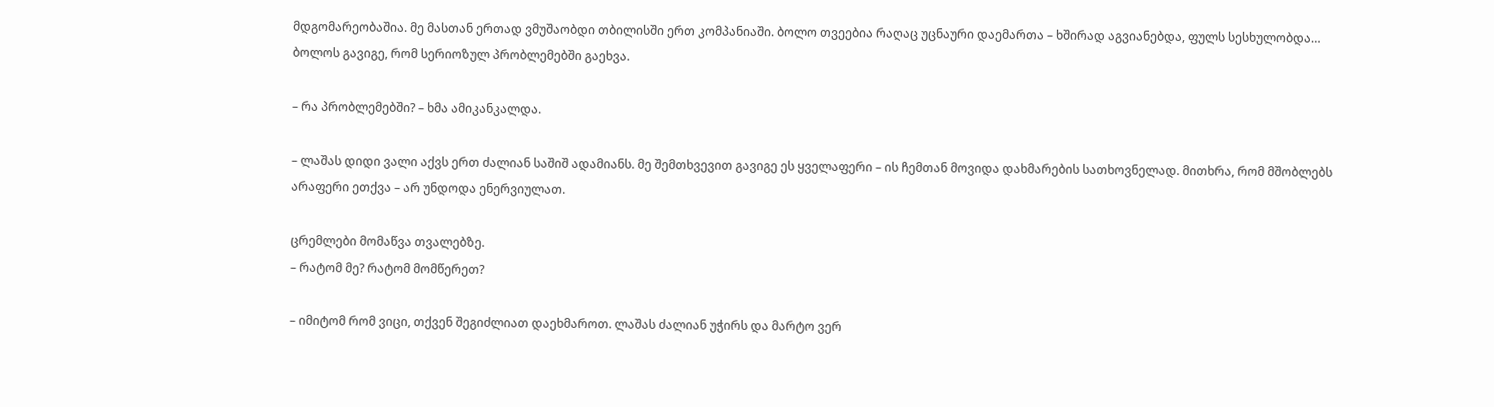მდგომარეობაშია. მე მასთან ერთად ვმუშაობდი თბილისში ერთ კომპანიაში. ბოლო თვეებია რაღაც უცნაური დაემართა – ხშირად აგვიანებდა, ფულს სესხულობდა… ბოლოს გავიგე, რომ სერიოზულ პრობლემებში გაეხვა.

– რა პრობლემებში? – ხმა ამიკანკალდა.

– ლაშას დიდი ვალი აქვს ერთ ძალიან საშიშ ადამიანს. მე შემთხვევით გავიგე ეს ყველაფერი – ის ჩემთან მოვიდა დახმარების სათხოვნელად. მითხრა, რომ მშობლებს არაფერი ეთქვა – არ უნდოდა ენერვიულათ.

ცრემლები მომაწვა თვალებზე.
– რატომ მე? რატომ მომწერეთ?

– იმიტომ რომ ვიცი, თქვენ შეგიძლიათ დაეხმაროთ. ლაშას ძალიან უჭირს და მარტო ვერ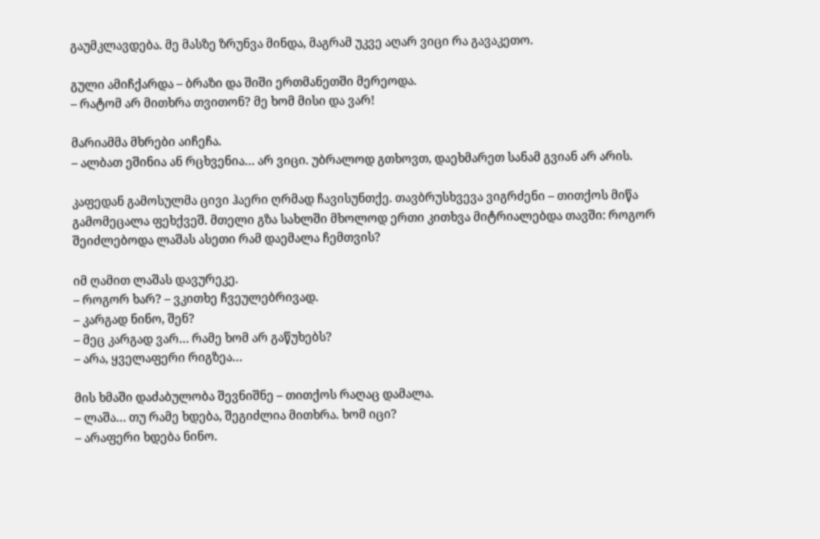გაუმკლავდება. მე მასზე ზრუნვა მინდა, მაგრამ უკვე აღარ ვიცი რა გავაკეთო.

გული ამიჩქარდა – ბრაზი და შიში ერთმანეთში მერეოდა.
– რატომ არ მითხრა თვითონ? მე ხომ მისი და ვარ!

მარიამმა მხრები აიჩეჩა.
– ალბათ ეშინია ან რცხვენია… არ ვიცი. უბრალოდ გთხოვთ, დაეხმარეთ სანამ გვიან არ არის.

კაფედან გამოსულმა ცივი ჰაერი ღრმად ჩავისუნთქე. თავბრუსხვევა ვიგრძენი – თითქოს მიწა გამომეცალა ფეხქვეშ. მთელი გზა სახლში მხოლოდ ერთი კითხვა მიტრიალებდა თავში: როგორ შეიძლებოდა ლაშას ასეთი რამ დაემალა ჩემთვის?

იმ ღამით ლაშას დავურეკე.
– როგორ ხარ? – ვკითხე ჩვეულებრივად.
– კარგად ნინო, შენ?
– მეც კარგად ვარ… რამე ხომ არ გაწუხებს?
– არა, ყველაფერი რიგზეა…

მის ხმაში დაძაბულობა შევნიშნე – თითქოს რაღაც დამალა.
– ლაშა… თუ რამე ხდება, შეგიძლია მითხრა. ხომ იცი?
– არაფერი ხდება ნინო.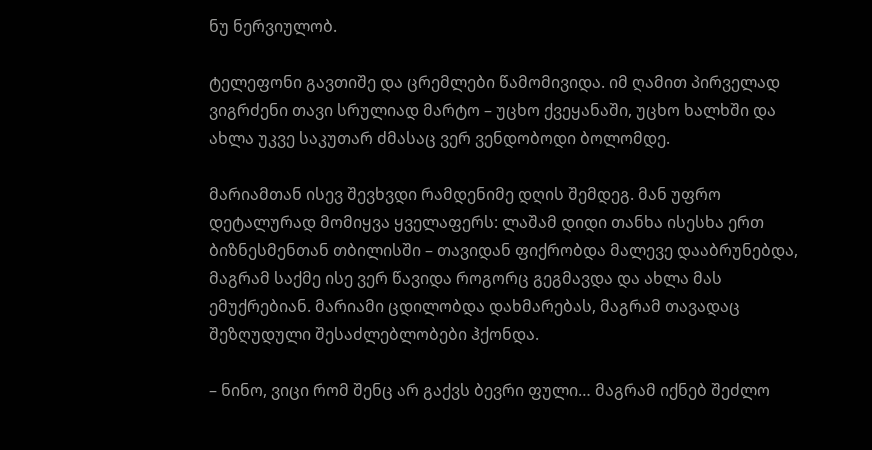ნუ ნერვიულობ.

ტელეფონი გავთიშე და ცრემლები წამომივიდა. იმ ღამით პირველად ვიგრძენი თავი სრულიად მარტო – უცხო ქვეყანაში, უცხო ხალხში და ახლა უკვე საკუთარ ძმასაც ვერ ვენდობოდი ბოლომდე.

მარიამთან ისევ შევხვდი რამდენიმე დღის შემდეგ. მან უფრო დეტალურად მომიყვა ყველაფერს: ლაშამ დიდი თანხა ისესხა ერთ ბიზნესმენთან თბილისში – თავიდან ფიქრობდა მალევე დააბრუნებდა, მაგრამ საქმე ისე ვერ წავიდა როგორც გეგმავდა და ახლა მას ემუქრებიან. მარიამი ცდილობდა დახმარებას, მაგრამ თავადაც შეზღუდული შესაძლებლობები ჰქონდა.

– ნინო, ვიცი რომ შენც არ გაქვს ბევრი ფული… მაგრამ იქნებ შეძლო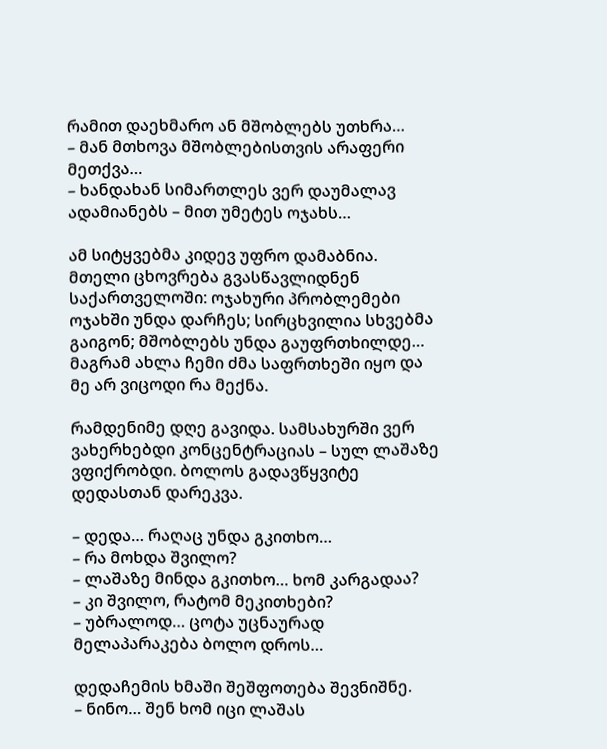რამით დაეხმარო ან მშობლებს უთხრა…
– მან მთხოვა მშობლებისთვის არაფერი მეთქვა…
– ხანდახან სიმართლეს ვერ დაუმალავ ადამიანებს – მით უმეტეს ოჯახს…

ამ სიტყვებმა კიდევ უფრო დამაბნია. მთელი ცხოვრება გვასწავლიდნენ საქართველოში: ოჯახური პრობლემები ოჯახში უნდა დარჩეს; სირცხვილია სხვებმა გაიგონ; მშობლებს უნდა გაუფრთხილდე… მაგრამ ახლა ჩემი ძმა საფრთხეში იყო და მე არ ვიცოდი რა მექნა.

რამდენიმე დღე გავიდა. სამსახურში ვერ ვახერხებდი კონცენტრაციას – სულ ლაშაზე ვფიქრობდი. ბოლოს გადავწყვიტე დედასთან დარეკვა.

– დედა… რაღაც უნდა გკითხო…
– რა მოხდა შვილო?
– ლაშაზე მინდა გკითხო… ხომ კარგადაა?
– კი შვილო, რატომ მეკითხები?
– უბრალოდ… ცოტა უცნაურად მელაპარაკება ბოლო დროს…

დედაჩემის ხმაში შეშფოთება შევნიშნე.
– ნინო… შენ ხომ იცი ლაშას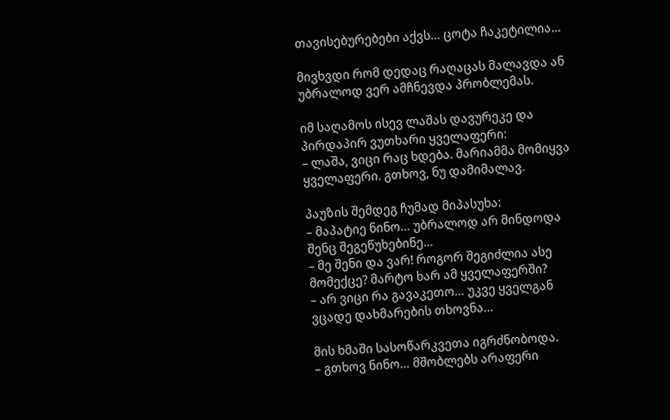თავისებურებები აქვს… ცოტა ჩაკეტილია…

მივხვდი რომ დედაც რაღაცას მალავდა ან უბრალოდ ვერ ამჩნევდა პრობლემას.

იმ საღამოს ისევ ლაშას დავურეკე და პირდაპირ ვუთხარი ყველაფერი:
– ლაშა, ვიცი რაც ხდება. მარიამმა მომიყვა ყველაფერი. გთხოვ, ნუ დამიმალავ.

პაუზის შემდეგ ჩუმად მიპასუხა:
– მაპატიე ნინო… უბრალოდ არ მინდოდა შენც შეგეწუხებინე…
– მე შენი და ვარ! როგორ შეგიძლია ასე მომექცე? მარტო ხარ ამ ყველაფერში?
– არ ვიცი რა გავაკეთო… უკვე ყველგან ვცადე დახმარების თხოვნა…

მის ხმაში სასოწარკვეთა იგრძნობოდა.
– გთხოვ ნინო… მშობლებს არაფერი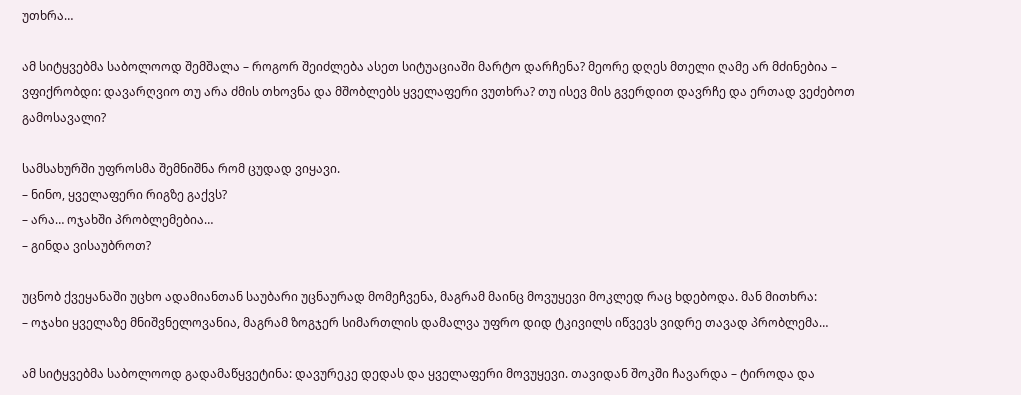უთხრა…

ამ სიტყვებმა საბოლოოდ შემშალა – როგორ შეიძლება ასეთ სიტუაციაში მარტო დარჩენა? მეორე დღეს მთელი ღამე არ მძინებია – ვფიქრობდი: დავარღვიო თუ არა ძმის თხოვნა და მშობლებს ყველაფერი ვუთხრა? თუ ისევ მის გვერდით დავრჩე და ერთად ვეძებოთ გამოსავალი?

სამსახურში უფროსმა შემნიშნა რომ ცუდად ვიყავი.
– ნინო, ყველაფერი რიგზე გაქვს?
– არა… ოჯახში პრობლემებია…
– გინდა ვისაუბროთ?

უცნობ ქვეყანაში უცხო ადამიანთან საუბარი უცნაურად მომეჩვენა, მაგრამ მაინც მოვუყევი მოკლედ რაც ხდებოდა. მან მითხრა:
– ოჯახი ყველაზე მნიშვნელოვანია, მაგრამ ზოგჯერ სიმართლის დამალვა უფრო დიდ ტკივილს იწვევს ვიდრე თავად პრობლემა…

ამ სიტყვებმა საბოლოოდ გადამაწყვეტინა: დავურეკე დედას და ყველაფერი მოვუყევი. თავიდან შოკში ჩავარდა – ტიროდა და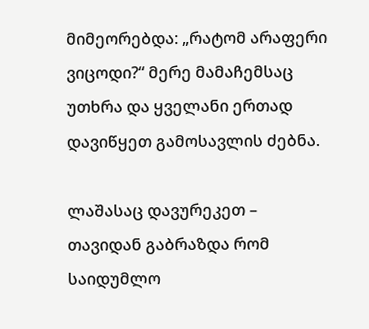მიმეორებდა: „რატომ არაფერი ვიცოდი?“ მერე მამაჩემსაც უთხრა და ყველანი ერთად დავიწყეთ გამოსავლის ძებნა.

ლაშასაც დავურეკეთ – თავიდან გაბრაზდა რომ საიდუმლო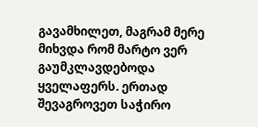გავამხილეთ, მაგრამ მერე მიხვდა რომ მარტო ვერ გაუმკლავდებოდა ყველაფერს. ერთად შევაგროვეთ საჭირო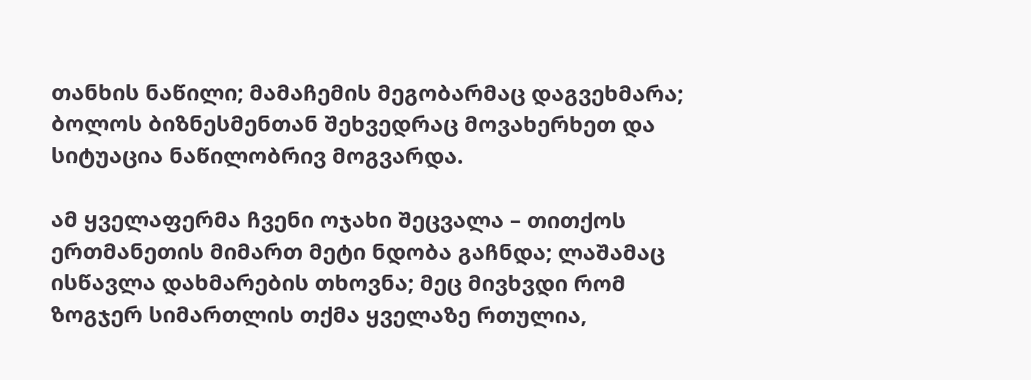თანხის ნაწილი; მამაჩემის მეგობარმაც დაგვეხმარა; ბოლოს ბიზნესმენთან შეხვედრაც მოვახერხეთ და სიტუაცია ნაწილობრივ მოგვარდა.

ამ ყველაფერმა ჩვენი ოჯახი შეცვალა – თითქოს ერთმანეთის მიმართ მეტი ნდობა გაჩნდა; ლაშამაც ისწავლა დახმარების თხოვნა; მეც მივხვდი რომ ზოგჯერ სიმართლის თქმა ყველაზე რთულია,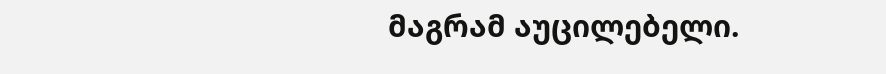მაგრამ აუცილებელი.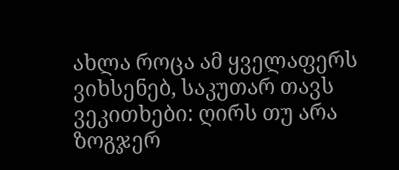ახლა როცა ამ ყველაფერს ვიხსენებ, საკუთარ თავს ვეკითხები: ღირს თუ არა ზოგჯერ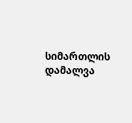სიმართლის დამალვა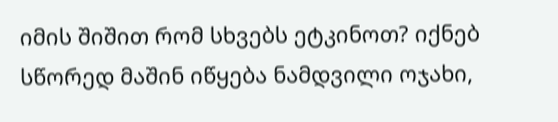იმის შიშით რომ სხვებს ეტკინოთ? იქნებ სწორედ მაშინ იწყება ნამდვილი ოჯახი,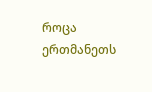როცა ერთმანეთს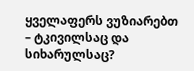ყველაფერს ვუზიარებთ – ტკივილსაც და სიხარულსაც?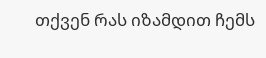თქვენ რას იზამდით ჩემს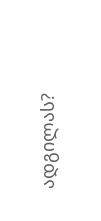ადგილას?